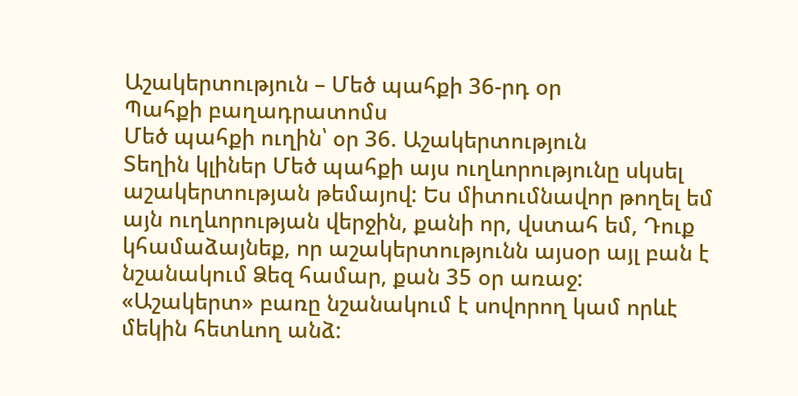Աշակերտություն – Մեծ պահքի 36-րդ օր
Պահքի բաղադրատոմս
Մեծ պահքի ուղին՝ օր 36. Աշակերտություն
Տեղին կլիներ Մեծ պահքի այս ուղևորությունը սկսել աշակերտության թեմայով: Ես միտումնավոր թողել եմ այն ուղևորության վերջին, քանի որ, վստահ եմ, Դուք կհամաձայնեք, որ աշակերտությունն այսօր այլ բան է նշանակում Ձեզ համար, քան 35 օր առաջ:
«Աշակերտ» բառը նշանակում է սովորող կամ որևէ մեկին հետևող անձ: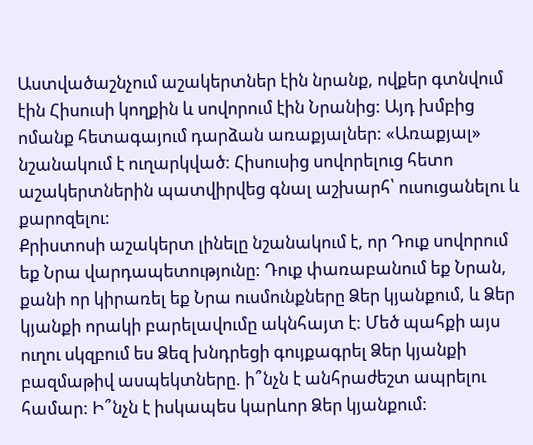Աստվածաշնչում աշակերտներ էին նրանք, ովքեր գտնվում էին Հիսուսի կողքին և սովորում էին Նրանից: Այդ խմբից ոմանք հետագայում դարձան առաքյալներ: «Առաքյալ» նշանակում է ուղարկված: Հիսուսից սովորելուց հետո աշակերտներին պատվիրվեց գնալ աշխարհ՝ ուսուցանելու և քարոզելու:
Քրիստոսի աշակերտ լինելը նշանակում է, որ Դուք սովորում եք Նրա վարդապետությունը: Դուք փառաբանում եք Նրան, քանի որ կիրառել եք Նրա ուսմունքները Ձեր կյանքում, և Ձեր կյանքի որակի բարելավումը ակնհայտ է: Մեծ պահքի այս ուղու սկզբում ես Ձեզ խնդրեցի գույքագրել Ձեր կյանքի բազմաթիվ ասպեկտները. ի՞նչն է անհրաժեշտ ապրելու համար: Ի՞նչն է իսկապես կարևոր Ձեր կյանքում: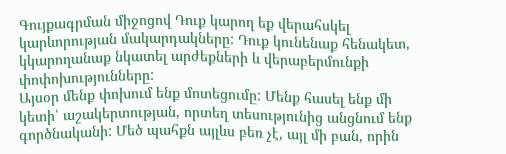Գույքագրման միջոցով Դուք կարող եք վերահսկել կարևորության մակարդակները: Դուք կունենաք հենակետ, կկարողանաք նկատել արժեքների և վերաբերմունքի փոփոխությունները:
Այսօր մենք փոխում ենք մոտեցումը: Մենք հասել ենք մի կետի՝ աշակերտության, որտեղ տեսությունից անցնում ենք գործնականի: Մեծ պահքն այլևս բեռ չէ, այլ մի բան, որին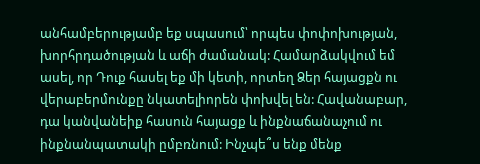անհամբերությամբ եք սպասում՝ որպես փոփոխության, խորհրդածության և աճի ժամանակ: Համարձակվում եմ ասել, որ Դուք հասել եք մի կետի, որտեղ Ձեր հայացքն ու վերաբերմունքը նկատելիորեն փոխվել են: Հավանաբար, դա կանվանեիք հասուն հայացք և ինքնաճանաչում ու ինքնանպատակի ըմբռնում: Ինչպե՞ս ենք մենք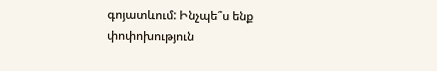գոյատևում: Ինչպե՞ս ենք փոփոխություն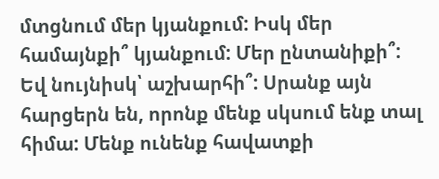մտցնում մեր կյանքում: Իսկ մեր համայնքի՞ կյանքում: Մեր ընտանիքի՞: Եվ նույնիսկ՝ աշխարհի՞: Սրանք այն հարցերն են, որոնք մենք սկսում ենք տալ հիմա: Մենք ունենք հավատքի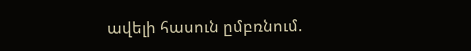ավելի հասուն ըմբռնում.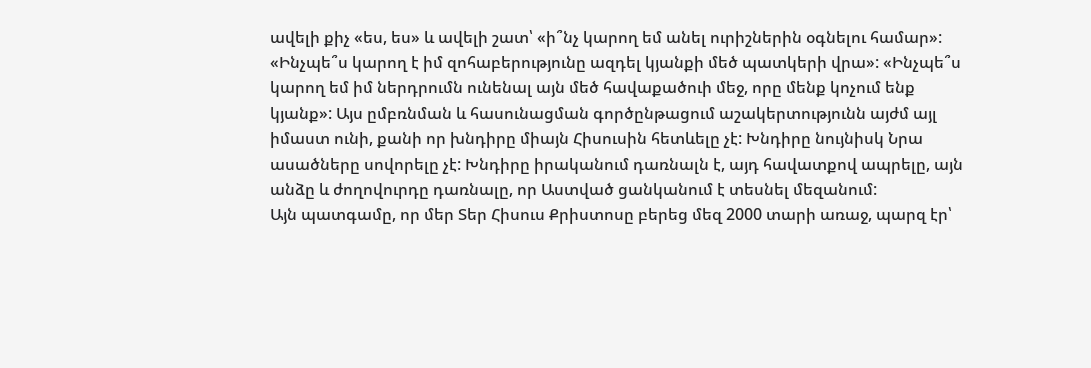ավելի քիչ «ես, ես» և ավելի շատ՝ «ի՞նչ կարող եմ անել ուրիշներին օգնելու համար»: «Ինչպե՞ս կարող է իմ զոհաբերությունը ազդել կյանքի մեծ պատկերի վրա»: «Ինչպե՞ս կարող եմ իմ ներդրումն ունենալ այն մեծ հավաքածուի մեջ, որը մենք կոչում ենք կյանք»: Այս ըմբռնման և հասունացման գործընթացում աշակերտությունն այժմ այլ իմաստ ունի, քանի որ խնդիրը միայն Հիսուսին հետևելը չէ: Խնդիրը նույնիսկ Նրա ասածները սովորելը չէ: Խնդիրը իրականում դառնալն է, այդ հավատքով ապրելը, այն անձը և ժողովուրդը դառնալը, որ Աստված ցանկանում է տեսնել մեզանում:
Այն պատգամը, որ մեր Տեր Հիսուս Քրիստոսը բերեց մեզ 2000 տարի առաջ, պարզ էր՝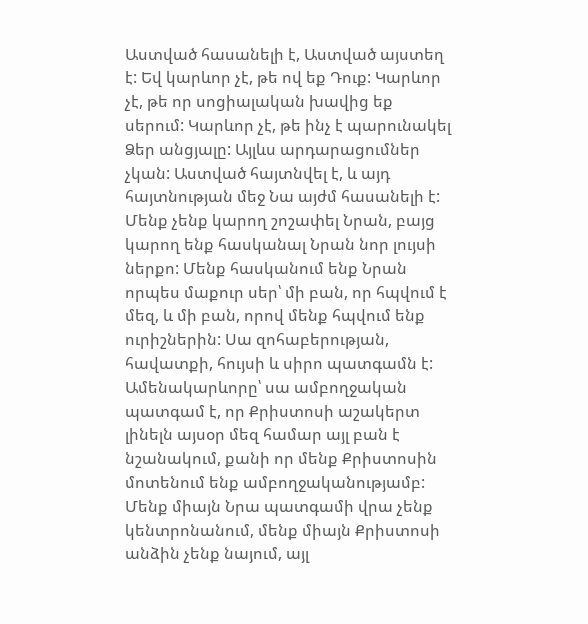Աստված հասանելի է, Աստված այստեղ է: Եվ կարևոր չէ, թե ով եք Դուք: Կարևոր չէ, թե որ սոցիալական խավից եք սերում: Կարևոր չէ, թե ինչ է պարունակել Ձեր անցյալը: Այլևս արդարացումներ չկան: Աստված հայտնվել է, և այդ հայտնության մեջ Նա այժմ հասանելի է: Մենք չենք կարող շոշափել Նրան, բայց կարող ենք հասկանալ Նրան նոր լույսի ներքո: Մենք հասկանում ենք Նրան որպես մաքուր սեր՝ մի բան, որ հպվում է մեզ, և մի բան, որով մենք հպվում ենք ուրիշներին: Սա զոհաբերության, հավատքի, հույսի և սիրո պատգամն է: Ամենակարևորը՝ սա ամբողջական պատգամ է, որ Քրիստոսի աշակերտ լինելն այսօր մեզ համար այլ բան է նշանակում, քանի որ մենք Քրիստոսին մոտենում ենք ամբողջականությամբ: Մենք միայն Նրա պատգամի վրա չենք կենտրոնանում, մենք միայն Քրիստոսի անձին չենք նայում, այլ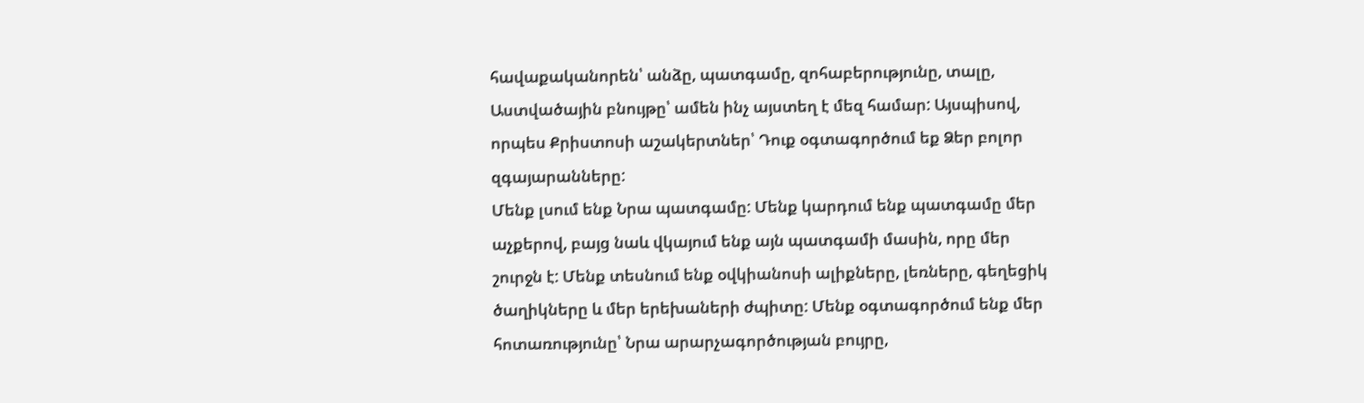հավաքականորեն՝ անձը, պատգամը, զոհաբերությունը, տալը, Աստվածային բնույթը՝ ամեն ինչ այստեղ է մեզ համար: Այսպիսով, որպես Քրիստոսի աշակերտներ՝ Դուք օգտագործում եք Ձեր բոլոր զգայարանները:
Մենք լսում ենք Նրա պատգամը: Մենք կարդում ենք պատգամը մեր աչքերով, բայց նաև վկայում ենք այն պատգամի մասին, որը մեր շուրջն է: Մենք տեսնում ենք օվկիանոսի ալիքները, լեռները, գեղեցիկ ծաղիկները և մեր երեխաների ժպիտը: Մենք օգտագործում ենք մեր հոտառությունը՝ Նրա արարչագործության բույրը,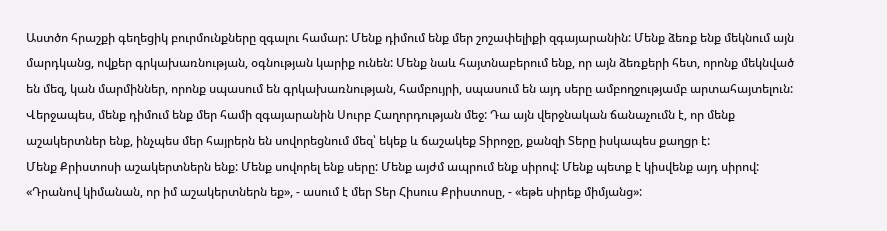Աստծո հրաշքի գեղեցիկ բուրմունքները զգալու համար: Մենք դիմում ենք մեր շոշափելիքի զգայարանին: Մենք ձեռք ենք մեկնում այն մարդկանց, ովքեր գրկախառնության, օգնության կարիք ունեն: Մենք նաև հայտնաբերում ենք, որ այն ձեռքերի հետ, որոնք մեկնված են մեզ, կան մարմիններ, որոնք սպասում են գրկախառնության, համբույրի, սպասում են այդ սերը ամբողջությամբ արտահայտելուն: Վերջապես, մենք դիմում ենք մեր համի զգայարանին Սուրբ Հաղորդության մեջ: Դա այն վերջնական ճանաչումն է, որ մենք աշակերտներ ենք, ինչպես մեր հայրերն են սովորեցնում մեզ՝ եկեք և ճաշակեք Տիրոջը, քանզի Տերը իսկապես քաղցր է:
Մենք Քրիստոսի աշակերտներն ենք: Մենք սովորել ենք սերը: Մենք այժմ ապրում ենք սիրով: Մենք պետք է կիսվենք այդ սիրով: «Դրանով կիմանան, որ իմ աշակերտներն եք», - ասում է մեր Տեր Հիսուս Քրիստոսը, - «եթե սիրեք միմյանց»: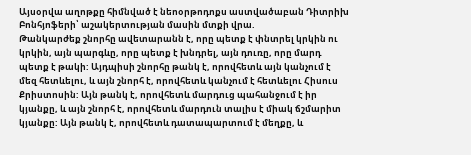Այսօրվա աղոթքը հիմնված է նեոօրթոդոքս աստվածաբան Դիտրիխ Բոնհյոֆերի՝ աշակերտության մասին մտքի վրա.
Թանկարժեք շնորհը ավետարանն է, որը պետք է փնտրել կրկին ու կրկին, այն պարգևը, որը պետք է խնդրել, այն դուռը, որը մարդ պետք է թակի: Այդպիսի շնորհը թանկ է, որովհետև այն կանչում է մեզ հետևելու, և այն շնորհ է, որովհետև կանչում է հետևելու Հիսուս Քրիստոսին: Այն թանկ է, որովհետև մարդուց պահանջում է իր կյանքը, և այն շնորհ է, որովհետև մարդուն տալիս է միակ ճշմարիտ կյանքը: Այն թանկ է, որովհետև դատապարտում է մեղքը, և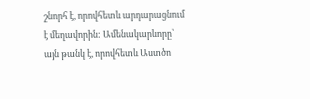շնորհ է, որովհետև արդարացնում է մեղավորին: Ամենակարևորը՝ այն թանկ է, որովհետև Աստծո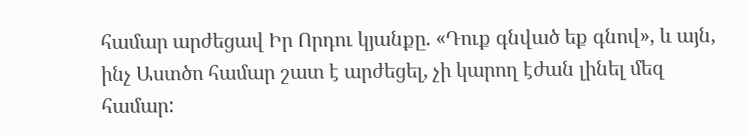համար արժեցավ Իր Որդու կյանքը. «Դուք գնված եք գնով», և այն, ինչ Աստծո համար շատ է արժեցել, չի կարող էժան լինել մեզ համար: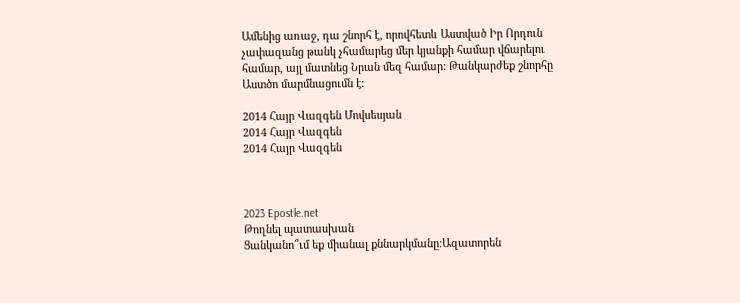Ամենից առաջ, դա շնորհ է, որովհետև Աստված Իր Որդուն չափազանց թանկ չհամարեց մեր կյանքի համար վճարելու համար, այլ մատնեց Նրան մեզ համար: Թանկարժեք շնորհը Աստծո մարմնացումն է:

2014 Հայր Վազգեն Մովսեսյան
2014 Հայր Վազգեն
2014 Հայր Վազգեն



2023 Epostle.net
Թողնել պատասխան
Ցանկանո՞ւմ եք միանալ քննարկմանը։Ազատորեն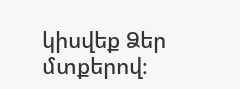կիսվեք Ձեր մտքերով։